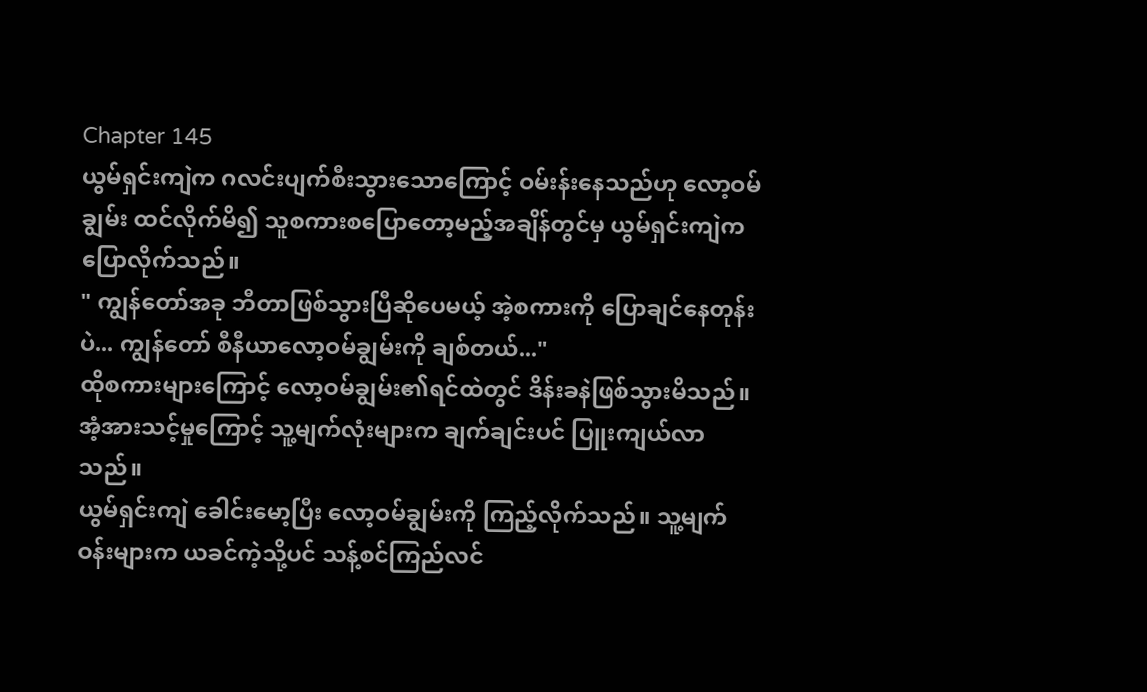Chapter 145
ယွမ်ရှင်းကျဲက ဂလင်းပျက်စီးသွားသောကြောင့် ဝမ်းန်းနေသည်ဟု လော့ဝမ်ချွမ်း ထင်လိုက်မိ၍ သူစကားစပြောတော့မည့်အချိန်တွင်မှ ယွမ်ရှင်းကျဲက ပြောလိုက်သည်။
" ကျွန်တော်အခု ဘီတာဖြစ်သွားပြီဆိုပေမယ့် အဲ့စကားကို ပြောချင်နေတုန်းပဲ... ကျွန်တော် စီနီယာလော့ဝမ်ချွမ်းကို ချစ်တယ်..."
ထိုစကားများကြောင့် လော့ဝမ်ချွမ်း၏ရင်ထဲတွင် ဒိန်းခနဲဖြစ်သွားမိသည်။ အံ့အားသင့်မှုကြောင့် သူ့မျက်လုံးများက ချက်ချင်းပင် ပြူးကျယ်လာသည်။
ယွမ်ရှင်းကျဲ ခေါင်းမော့ပြီး လော့ဝမ်ချွမ်းကို ကြည့်လိုက်သည်။ သူ့မျက်ဝန်းများက ယခင်ကဲ့သို့ပင် သန့်စင်ကြည်လင်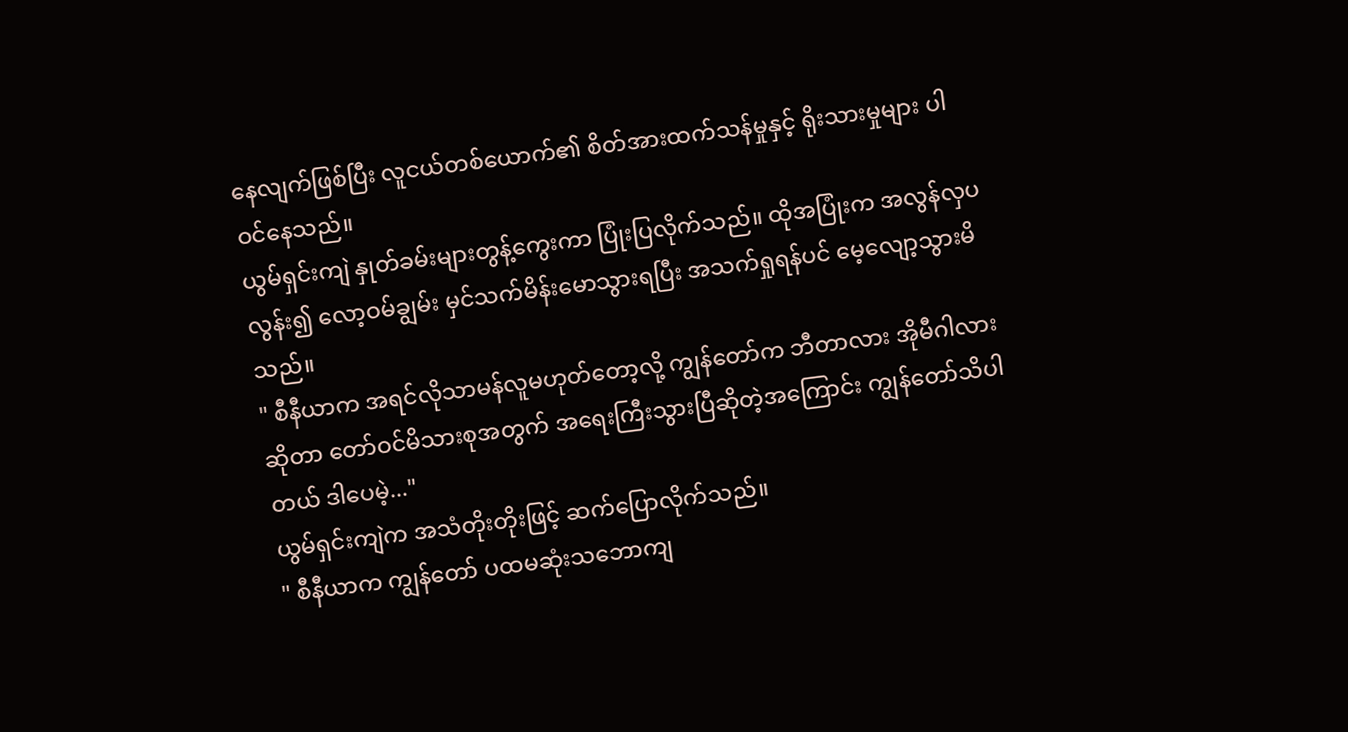နေလျက်ဖြစ်ပြီး လူငယ်တစ်ယောက်၏ စိတ်အားထက်သန်မှုနှင့် ရိုးသားမှုများ ပါဝင်နေသည်။
ယွမ်ရှင်းကျဲ နှုတ်ခမ်းများတွန့်ကွေးကာ ပြုံးပြလိုက်သည်။ ထိုအပြုံးက အလွန်လှပလွန်း၍ လော့ဝမ်ချွမ်း မှင်သက်မိန်းမောသွားရပြီး အသက်ရှုရန်ပင် မေ့လျော့သွားမိသည်။
" စီနီယာက အရင်လိုသာမန်လူမဟုတ်တော့လို့ ကျွန်တော်က ဘီတာလား အိုမီဂါလားဆိုတာ တော်ဝင်မိသားစုအတွက် အရေးကြီးသွားပြီဆိုတဲ့အကြောင်း ကျွန်တော်သိပါတယ် ဒါပေမဲ့..."
ယွမ်ရှင်းကျဲက အသံတိုးတိုးဖြင့် ဆက်ပြောလိုက်သည်။
" စီနီယာက ကျွန်တော် ပထမဆုံးသဘောကျ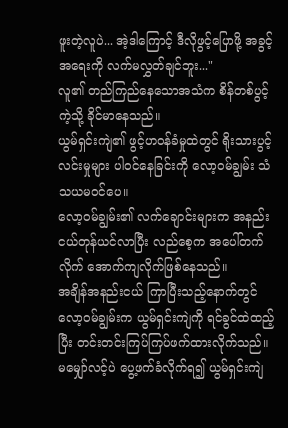ဖူးတဲ့လူပဲ... အဲ့ဒါကြောင့် ဒီလိုဖွင့်ပြောဖို့ အခွင့်အရေးကို လက်မလွှတ်ချင်ဘူး..."
လူ၏ တည်ကြည်နေသောအသံက စိန်တစ်ပွင့်ကဲ့သို့ ခိုင်မာနေသည်။
ယွမ်ရှင်းကျဲ၏ ဖွင့်ဟဝန်ခံမှုထဲတွင် ရိုးသားပွင့်လင်းမှုများ ပါဝင်နေခြင်းကို လော့ဝမ်ချွမ်း သံသယမဝင်ပေ။
လော့ဝမ်ချွမ်း၏ လက်ချောင်းများက အနည်းငယ်တုန်ယင်လာပြီး လည်စေ့က အပေါ်တက်လိုက် အောက်ကျလိုက်ဖြစ်နေသည်။
အချိန်အနည်းငယ် ကြာပြီးသည့်နောက်တွင် လော့ဝမ်ချွမ်းက ယွမ်ရှင်းကျဲကို ရင်ခွင်ထဲထည့်ပြီး တင်းတင်းကြပ်ကြပ်ဖက်ထားလိုက်သည်။
မမျှော်လင့်ပဲ ပွေ့ဖက်ခံလိုက်ရ၍ ယွမ်ရှင်းကျဲ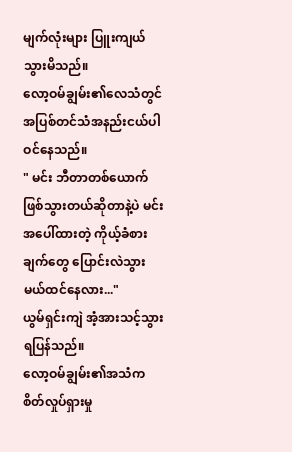မျက်လုံးများ ပြူးကျယ်သွားမိသည်။
လော့ဝမ်ချွမ်း၏လေသံတွင် အပြစ်တင်သံအနည်းငယ်ပါဝင်နေသည်။
" မင်း ဘီတာတစ်ယောက် ဖြစ်သွားတယ်ဆိုတာနဲ့ပဲ မင်းအပေါ်ထားတဲ့ ကိုယ့်ခံစားချက်တွေ ပြောင်းလဲသွားမယ်ထင်နေလား..."
ယွမ်ရှင်းကျဲ အံ့အားသင့်သွားရပြန်သည်။
လော့ဝမ်ချွမ်း၏အသံက စိတ်လှုပ်ရှားမှု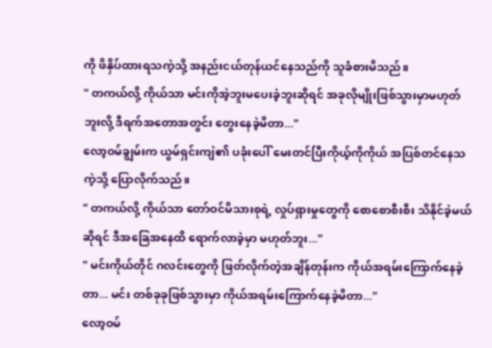ကို ဖိနှိပ်ထားရသကဲ့သို့ အနည်းငယ်တုန်ယင်နေသည်ကို သူခံစားမိသည်။
" တကယ်လို့ ကိုယ်သာ မင်းကိုအဲ့ဘူးမပေးခဲ့ဘူးဆိုရင် အခုလိုမျိုးဖြစ်သွားမှာမဟုတ်ဘူးလို့ ဒီရက်အတောအတွင်း တွေးနေခဲ့မိတာ..."
လော့ဝမ်ချွမ်းက ယွမ်ရှင်းကျဲ၏ ပခုံးပေါ် မေးတင်ပြီးကိုယ့်ကိုကိုယ် အပြစ်တင်နေသကဲ့သို့ ပြောလိုက်သည်။
" တကယ်လို့ ကိုယ်သာ တော်ဝင်မိသားစုရဲ့ လှုပ်ရှားမှုတွေကို စောစောစီးစီး သိနိုင်ခဲ့မယ်ဆိုရင် ဒီအခြေအနေထိ ရောက်လာခဲ့မှာ မဟုတ်ဘူး..."
" မင်းကိုယ်တိုင် ဂလင်းတွေကို ဖြတ်လိုက်တဲ့အချိန်တုန်းက ကိုယ်အရမ်းကြောက်နေခဲ့တာ... မင်း တစ်ခုခုဖြစ်သွားမှာ ကိုယ်အရမ်းကြောက်နေခဲ့မိတာ..."
လော့ဝမ်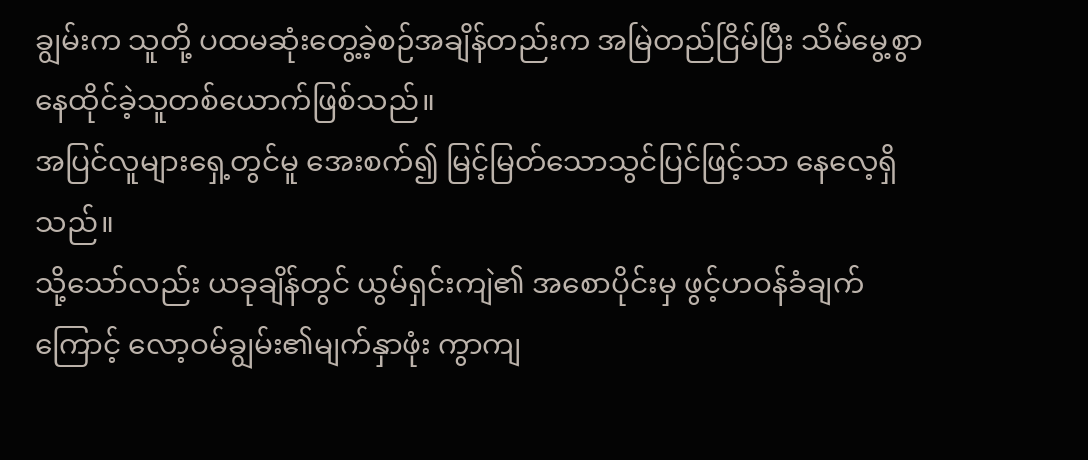ချွမ်းက သူတို့ ပထမဆုံးတွေ့ခဲ့စဉ်အချိန်တည်းက အမြဲတည်ငြိမ်ပြီး သိမ်မွေ့စွာနေထိုင်ခဲ့သူတစ်ယောက်ဖြစ်သည်။
အပြင်လူများရှေ့တွင်မူ အေးစက်၍ မြင့်မြတ်သောသွင်ပြင်ဖြင့်သာ နေလေ့ရှိသည်။
သို့သော်လည်း ယခုချိန်တွင် ယွမ်ရှင်းကျဲ၏ အစောပိုင်းမှ ဖွင့်ဟဝန်ခံချက်ကြောင့် လော့ဝမ်ချွမ်း၏မျက်နှာဖုံး ကွာကျ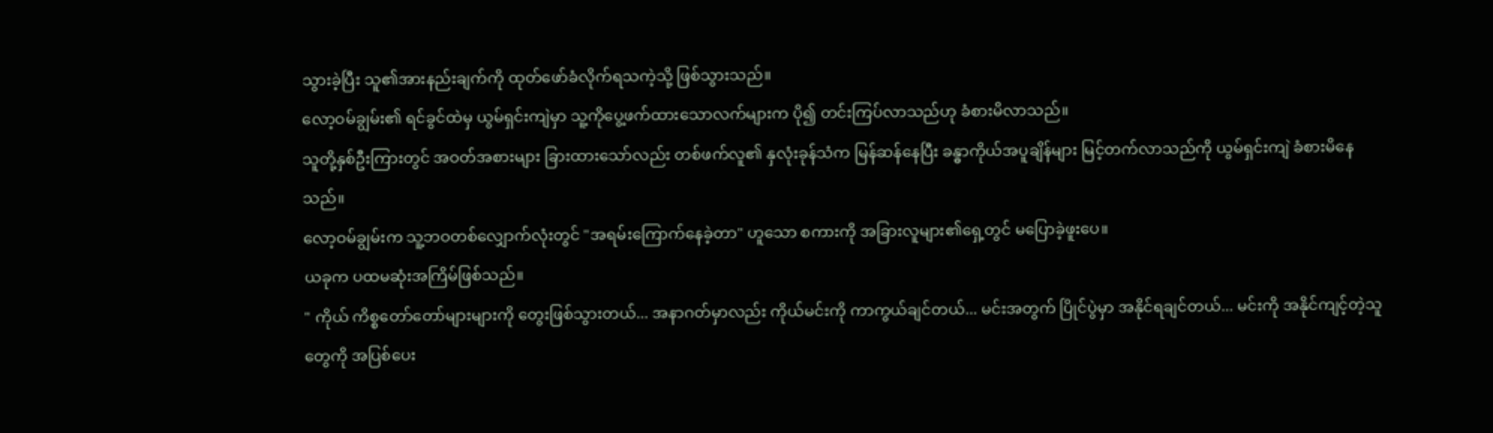သွားခဲ့ပြီး သူ၏အားနည်းချက်ကို ထုတ်ဖော်ခံလိုက်ရသကဲ့သို့ ဖြစ်သွားသည်။
လော့ဝမ်ချွမ်း၏ ရင်ခွင်ထဲမှ ယွမ်ရှင်းကျဲမှာ သူ့ကိုပွေ့ဖက်ထားသောလက်များက ပို၍ တင်းကြပ်လာသည်ဟု ခံစားမိလာသည်။
သူတို့နှစ်ဦးကြားတွင် အဝတ်အစားများ ခြားထားသော်လည်း တစ်ဖက်လူ၏ နှလုံးခုန်သံက မြန်ဆန်နေပြီး ခန္ဓာကိုယ်အပူချိန်များ မြင့်တက်လာသည်ကို ယွမ်ရှင်းကျဲ ခံစားမိနေသည်။
လော့ဝမ်ချွမ်းက သူ့ဘဝတစ်လျှောက်လုံးတွင် "အရမ်းကြောက်နေခဲ့တာ" ဟူသော စကားကို အခြားလူများ၏ရှေ့တွင် မပြောခဲ့ဖူးပေ။
ယခုက ပထမဆုံးအကြိမ်ဖြစ်သည်။
" ကိုယ် ကိစ္စတော်တော်များများကို တွေးဖြစ်သွားတယ်... အနာဂတ်မှာလည်း ကိုယ်မင်းကို ကာကွယ်ချင်တယ်... မင်းအတွက် ပြိုင်ပွဲမှာ အနိုင်ရချင်တယ်... မင်းကို အနိုင်ကျင့်တဲ့သူတွေကို အပြစ်ပေး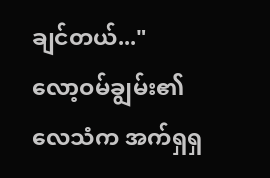ချင်တယ်..."
လော့ဝမ်ချွမ်း၏ လေသံက အက်ရှရှ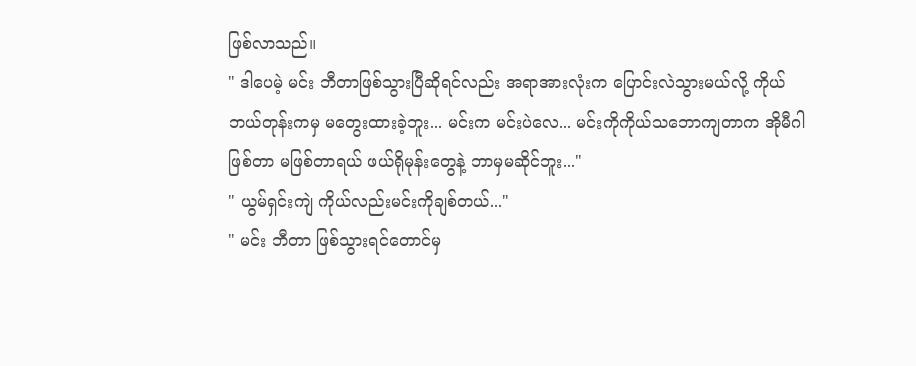ဖြစ်လာသည်။
" ဒါပေမဲ့ မင်း ဘီတာဖြစ်သွားပြီဆိုရင်လည်း အရာအားလုံးက ပြောင်းလဲသွားမယ်လို့ ကိုယ်ဘယ်တုန်းကမှ မတွေးထားခဲ့ဘူး... မင်းက မင်းပဲလေ... မင်းကိုကိုယ်သဘောကျတာက အိုမီဂါဖြစ်တာ မဖြစ်တာရယ် ဖယ်ရိုမုန်းတွေနဲ့ ဘာမှမဆိုင်ဘူး..."
" ယွမ်ရှင်းကျဲ ကိုယ်လည်းမင်းကိုချစ်တယ်..."
" မင်း ဘီတာ ဖြစ်သွားရင်တောင်မှ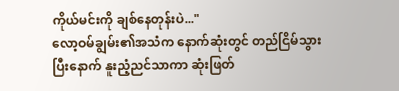ကိုယ်မင်းကို ချစ်နေတုန်းပဲ..."
လော့ဝမ်ချွမ်း၏အသံက နောက်ဆုံးတွင် တည်ငြိမ်သွားပြီးနောက် နူးညံ့ညင်သာကာ ဆုံးဖြတ်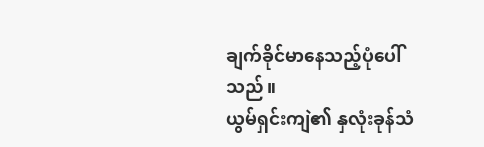ချက်ခိုင်မာနေသည့်ပုံပေါ်သည်။
ယွမ်ရှင်းကျဲ၏ နှလုံးခုန်သံ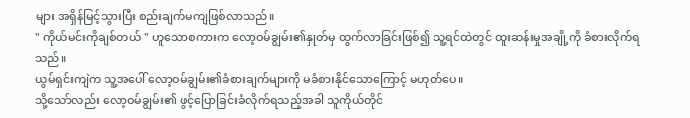များ အရှိန်မြင့်သွားပြီး စည်းချက်မကျဖြစ်လာသည်။
" ကိုယ်မင်းကိုချစ်တယ် " ဟူသောစကားက လော့ဝမ်ချွမ်း၏နှုတ်မှ ထွက်လာခြင်းဖြစ်၍ သူ့ရင်ထဲတွင် ထူးဆန်းမှုအချို့ကို ခံစားလိုက်ရသည်။
ယွမ်ရှင်းကျဲက သူ့အပေါ် လော့ဝမ်ချွမ်း၏ခံစားချက်များကို မခံစားနိုင်သောကြောင့် မဟုတ်ပေ။
သို့သော်လည်း လော့ဝမ်ချွမ်း၏ ဖွင့်ပြောခြင်းခံလိုက်ရသည့်အခါ သူကိုယ်တိုင်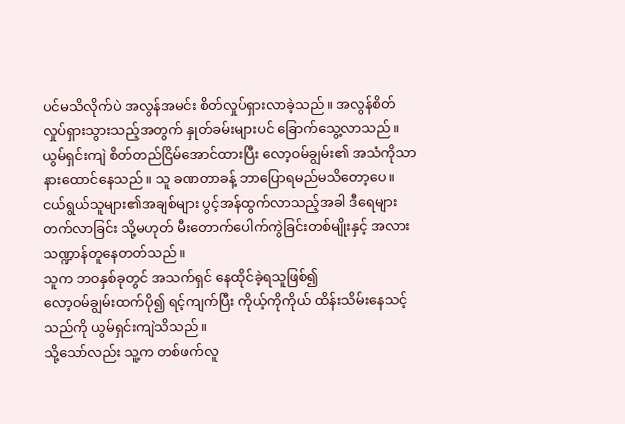ပင်မသိလိုက်ပဲ အလွန်အမင်း စိတ်လှုပ်ရှားလာခဲ့သည်။ အလွန်စိတ်လှုပ်ရှားသွားသည့်အတွက် နှုတ်ခမ်းများပင် ခြောက်သွေ့လာသည်။
ယွမ်ရှင်းကျဲ စိတ်တည်ငြိမ်အောင်ထားပြီး လော့ဝမ်ချွမ်း၏ အသံကိုသာ နားထောင်နေသည်။ သူ ခဏတာခန့် ဘာပြောရမည်မသိတော့ပေ။
ငယ်ရွယ်သူများ၏အချစ်များ ပွင့်အန်ထွက်လာသည့်အခါ ဒီရေများတက်လာခြင်း သို့မဟုတ် မီးတောက်ပေါက်ကွဲခြင်းတစ်မျိုးနှင့် အလားသဏ္ဍာန်တူနေတတ်သည်။
သူက ဘဝနှစ်ခုတွင် အသက်ရှင် နေထိုင်ခဲ့ရသူဖြစ်၍
လော့ဝမ်ချွမ်းထက်ပို၍ ရင့်ကျက်ပြီး ကိုယ့်ကိုကိုယ် ထိန်းသိမ်းနေသင့်သည်ကို ယွမ်ရှင်းကျဲသိသည်။
သို့သော်လည်း သူ့က တစ်ဖက်လူ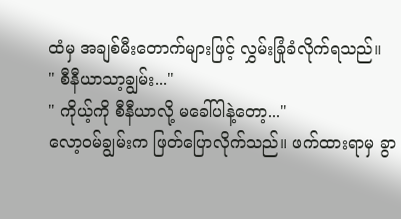ထံမှ အချစ်မီးတောက်များဖြင့် လွှမ်းခြုံခံလိုက်ရသည်။
" စီနီယာသာ့ချွမ်း..."
" ကိုယ့်ကို စီနီယာလို့ မခေါ်ပါနဲ့တော့..."
လော့ဝမ်ချွမ်းက ဖြတ်ပြောလိုက်သည်။ ဖက်ထားရာမှ ခွာ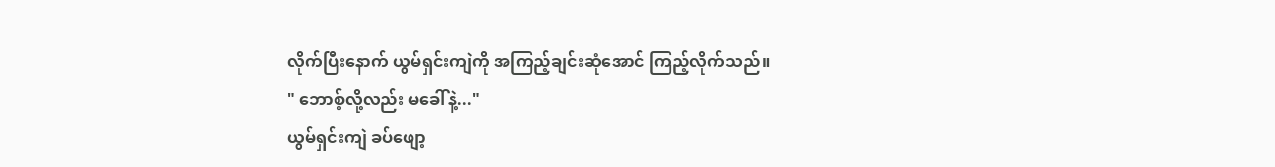လိုက်ပြီးနောက် ယွမ်ရှင်းကျဲကို အကြည့်ချင်းဆုံအောင် ကြည့်လိုက်သည်။
" ဘောစ့်လို့လည်း မခေါ်နဲ့..."
ယွမ်ရှင်းကျဲ ခပ်ဖျော့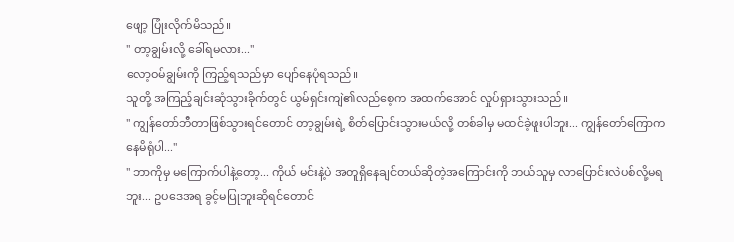ဖျော့ ပြုံးလိုက်မိသည်။
" တာ့ချွမ်းလို့ ခေါ်ရမလား..."
လော့ဝမ်ချွမ်းကို ကြည့်ရသည်မှာ ပျော်နေပုံရသည်။
သူတို့ အကြည့်ချင်းဆုံသွားခိုက်တွင် ယွမ်ရှင်းကျဲ၏လည်စေ့က အထက်အောင် လှုပ်ရှားသွားသည်။
" ကျွန်တော်ဘီတာဖြစ်သွားရင်တောင် တာ့ချွမ်းရဲ့ စိတ်ပြောင်းသွားမယ်လို့ တစ်ခါမှ မထင်ခဲ့ဖူးပါဘူး... ကျွန်တော်ကြောကနေမိရုံပါ..."
" ဘာကိုမှ မကြောက်ပါနဲ့တော့... ကိုယ် မင်းနဲ့ပဲ အတူရှိနေချင်တယ်ဆိုတဲ့အကြောင်းကို ဘယ်သူမှ လာပြောင်းလဲပစ်လို့မရဘူး... ဥပဒေအရ ခွင့်မပြုဘူးဆိုရင်တောင်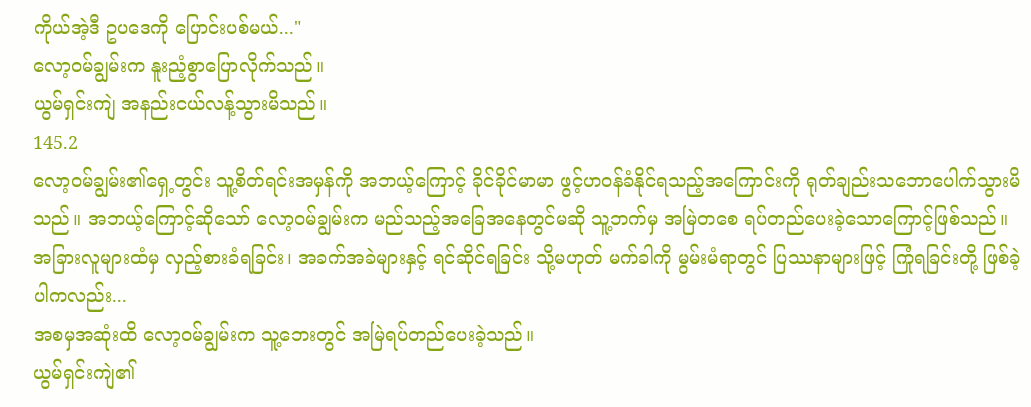ကိုယ်အဲ့ဒီ ဥပဒေကို ပြောင်းပစ်မယ်..."
လော့ဝမ်ချွမ်းက နူးညံ့စွာပြောလိုက်သည်။
ယွမ်ရှင်းကျဲ အနည်းငယ်လန့်သွားမိသည်။
145.2
လော့ဝမ်ချွမ်း၏ရှေ့တွင်း သူ့စိတ်ရင်းအမှန်ကို အဘယ့်ကြောင့် ခိုင်ခိုင်မာမာ ဖွင့်ဟဝန်ခံနိုင်ရသည့်အကြောင်းကို ရုတ်ချည်းသဘောပေါက်သွားမိသည်။ အဘယ့်ကြောင့်ဆိုသော် လော့ဝမ်ချွမ်းက မည်သည့်အခြေအနေတွင်မဆို သူ့ဘက်မှ အမြဲတစေ ရပ်တည်ပေးခဲ့သောကြောင့်ဖြစ်သည်။
အခြားလူများထံမှ လှည့်စားခံရခြင်း၊ အခက်အခဲများနှင့် ရင်ဆိုင်ရခြင်း သို့မဟုတ် မက်ခါကို မွမ်းမံရာတွင် ပြဿနာများဖြင့် ကြုံရခြင်းတို့ ဖြစ်ခဲ့ပါကလည်း...
အစမှအဆုံးထိ လော့ဝမ်ချွမ်းက သူ့ဘေးတွင် အမြဲရပ်တည်ပေးခဲ့သည်။
ယွမ်ရှင်းကျဲ၏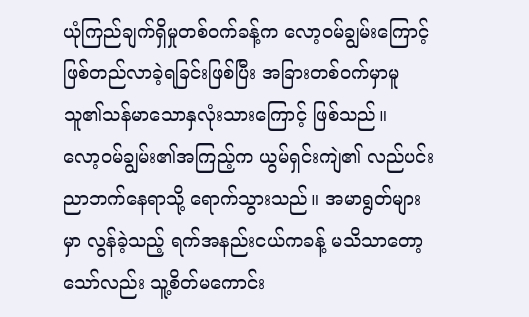ယုံကြည်ချက်ရှိမှုတစ်ဝက်ခန့်က လော့ဝမ်ချွမ်းကြောင့် ဖြစ်တည်လာခဲ့ရခြင်းဖြစ်ပြီး အခြားတစ်ဝက်မှာမူ သူ၏သန်မာသောနှလုံးသားကြောင့် ဖြစ်သည်။
လော့ဝမ်ချွမ်း၏အကြည့်က ယွမ်ရှင်းကျဲ၏ လည်ပင်းညာဘက်နေရာသို့ ရောက်သွားသည်။ အမာရွတ်များမှာ လွန်ခဲ့သည့် ရက်အနည်းငယ်ကခန့် မသိသာတော့သော်လည်း သူ့စိတ်မကောင်း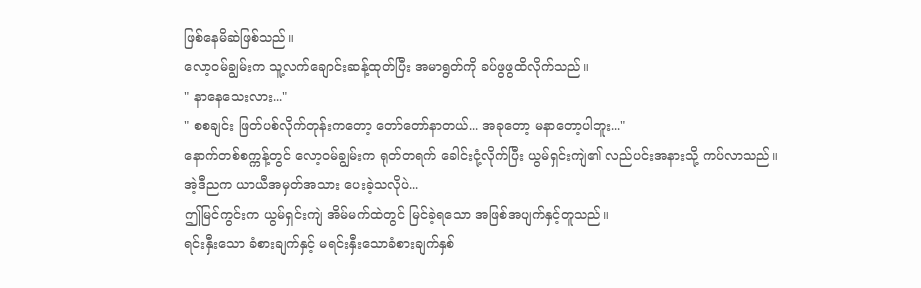ဖြစ်နေမိဆဲဖြစ်သည်။
လော့ဝမ်ချွမ်းက သူ့လက်ချောင်းဆန့်ထုတ်ပြီး အမာရွတ်ကို ခပ်ဖွဖွထိလိုက်သည်။
" နာနေသေးလား..."
" စစချင်း ဖြတ်ပစ်လိုက်တုန်းကတော့ တော်တော်နာတယ်... အခုတော့ မနာတော့ပါဘူး..."
နောက်တစ်စက္ကန့်တွင် လော့ဝမ်ချွမ်းက ရုတ်တရက် ခေါင်းငုံ့လိုက်ပြီး ယွမ်ရှင်းကျဲ၏ လည်ပင်းအနားသို့ ကပ်လာသည်။
အဲ့ဒီညက ယာယီအမှတ်အသား ပေးခဲ့သလိုပဲ...
ဤမြင်ကွင်းက ယွမ်ရှင်းကျဲ အိမ်မက်ထဲတွင် မြင်ခဲ့ရသော အဖြစ်အပျက်နှင့်တူသည်။
ရင်းနှီးသော ခံစားချက်နှင့် မရင်းနှီးသောခံစားချက်နှစ်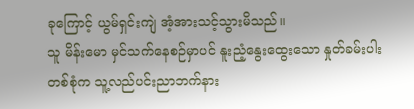ခုကြောင့် ယွမ်ရှင်းကျဲ အံ့အားသင့်သွားမိသည်။
သူ မိန်းမော မှင်သက်နေစဉ်မှာပင် နူးညံ့နွေးထွေးသော နှုတ်ခမ်းပါးတစ်စုံက သူ့လည်ပင်းညာဘက်နား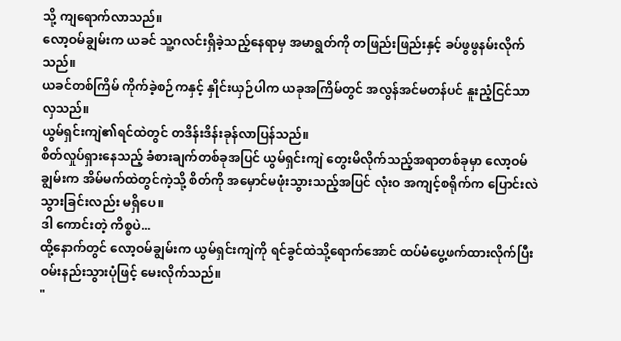သို့ ကျရောက်လာသည်။
လော့ဝမ်ချွမ်းက ယခင် သူ့ဂလင်းရှိခဲ့သည့်နေရာမှ အမာရွတ်ကို တဖြည်းဖြည်းနှင့် ခပ်ဖွဖွနမ်းလိုက်သည်။
ယခင်တစ်ကြိမ် ကိုက်ခဲ့စဉ်ကနှင့် နှိုင်းယှဉ်ပါက ယခုအကြိမ်တွင် အလွန်အင်မတန်ပင် နူးညံ့ငြင်သာလှသည်။
ယွမ်ရှင်းကျဲ၏ရင်ထဲတွင် တဒိန်းဒိန်းခုန်လာပြန်သည်။
စိတ်လှုပ်ရှားနေသည့် ခံစားချက်တစ်ခုအပြင် ယွမ်ရှင်းကျဲ တွေးမိလိုက်သည့်အရာတစ်ခုမှာ လော့ဝမ်ချွမ်းက အိမ်မက်ထဲတွင်ကဲ့သို့ စိတ်ကို အမှောင်မဖုံးသွားသည့်အပြင် လုံးဝ အကျင့်စရိုက်က ပြောင်းလဲသွားခြင်းလည်း မရှိပေ။
ဒါ ကောင်းတဲ့ ကိစ္စပဲ...
ထို့နောက်တွင် လော့ဝမ်ချွမ်းက ယွမ်ရှင်းကျဲကို ရင်ခွင်ထဲသို့ရောက်အောင် ထပ်မံပွေ့ဖက်ထားလိုက်ပြီး ဝမ်းနည်းသွားပုံဖြင့် မေးလိုက်သည်။
"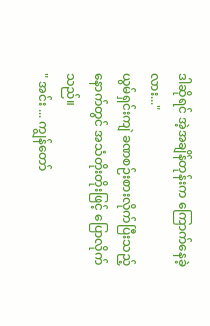ဒါဆိုရင် အဲ့အချိန်တုန်းက ကြောက်နေခဲ့လား..."
ယွမ်ရှင်းကျဲ ခဏစဉ်းစားလိုက်ပြီးသည့်နောက်တွင် အသံတိုးတိုးဖြင့် ပြောလိုက်သည်။
" အင်း ... ကျွန်တော်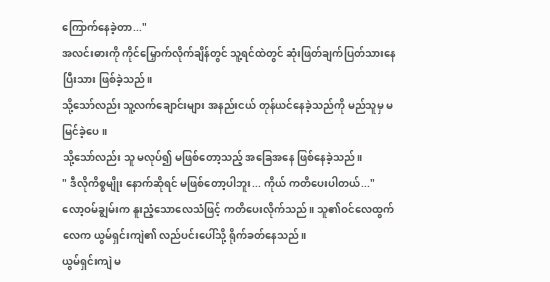ကြောက်နေခဲ့တာ..."
အလင်းဓားကို ကိုင်မြှောက်လိုက်ချိန်တွင် သူ့ရင်ထဲတွင် ဆုံးဖြတ်ချက်ပြတ်သားနေပြီးသား ဖြစ်ခဲ့သည်။
သို့သော်လည်း သူ့လက်ချောင်းများ အနည်းငယ် တုန်ယင်နေခဲ့သည်ကို မည်သူမှ မမြင်ခဲ့ပေ။
သို့သော်လည်း သူ မလုပ်၍ မဖြစ်တော့သည့် အခြေအနေ ဖြစ်နေခဲ့သည်။
" ဒီလိုကိစ္စမျိုး နောက်ဆိုရင် မဖြစ်တော့ပါဘူး... ကိုယ် ကတိပေးပါတယ်..."
လော့ဝမ်ချွမ်းက နူးညံ့သောလေသံဖြင့် ကတိပေးလိုက်သည်။ သူ၏ဝင်လေထွက်လေက ယွမ်ရှင်းကျဲ၏ လည်ပင်းပေါ်သို့ ရိုက်ခတ်နေသည်။
ယွမ်ရှင်းကျဲ မ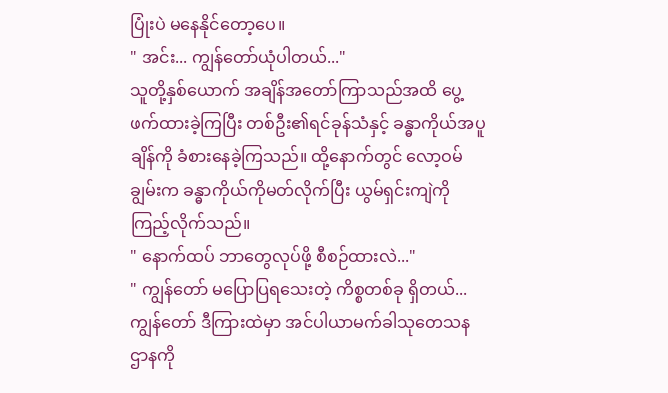ပြုံးပဲ မနေနိုင်တော့ပေ။
" အင်း... ကျွန်တော်ယုံပါတယ်..."
သူတို့နှစ်ယောက် အချိန်အတော်ကြာသည်အထိ ပွေ့ဖက်ထားခဲ့ကြပြီး တစ်ဦး၏ရင်ခုန်သံနှင့် ခန္ဓာကိုယ်အပူချိန်ကို ခံစားနေခဲ့ကြသည်။ ထို့နောက်တွင် လော့ဝမ်ချွမ်းက ခန္ဓာကိုယ်ကိုမတ်လိုက်ပြီး ယွမ်ရှင်းကျဲကို ကြည့်လိုက်သည်။
" နောက်ထပ် ဘာတွေလုပ်ဖို့ စီစဉ်ထားလဲ..."
" ကျွန်တော် မပြောပြရသေးတဲ့ ကိစ္စတစ်ခု ရှိတယ်... ကျွန်တော် ဒီကြားထဲမှာ အင်ပါယာမက်ခါသုတေသနဌာနကို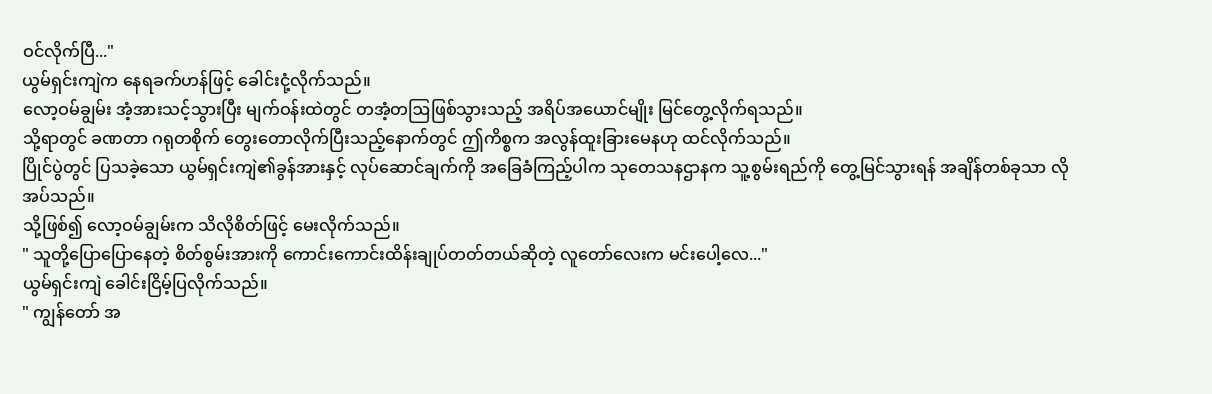ဝင်လိုက်ပြီ..."
ယွမ်ရှင်းကျဲက နေရခက်ဟန်ဖြင့် ခေါင်းငုံ့လိုက်သည်။
လော့ဝမ်ချွမ်း အံ့အားသင့်သွားပြီး မျက်ဝန်းထဲတွင် တအံ့တဩဖြစ်သွားသည့် အရိပ်အယောင်မျိုး မြင်တွေ့လိုက်ရသည်။
သို့ရာတွင် ခဏတာ ဂရုတစိုက် တွေးတောလိုက်ပြီးသည့်နောက်တွင် ဤကိစ္စက အလွန်ထူးခြားမေနဟု ထင်လိုက်သည်။
ပြိုင်ပွဲတွင် ပြသခဲ့သော ယွမ်ရှင်းကျဲ၏ခွန်အားနှင့် လုပ်ဆောင်ချက်ကို အခြေခံကြည့်ပါက သုတေသနဌာနက သူ့စွမ်းရည်ကို တွေ့မြင်သွားရန် အချိန်တစ်ခုသာ လိုအပ်သည်။
သို့ဖြစ်၍ လော့ဝမ်ချွမ်းက သိလိုစိတ်ဖြင့် မေးလိုက်သည်။
" သူတို့ပြောပြောနေတဲ့ စိတ်စွမ်းအားကို ကောင်းကောင်းထိန်းချုပ်တတ်တယ်ဆိုတဲ့ လူတော်လေးက မင်းပေါ့လေ..."
ယွမ်ရှင်းကျဲ ခေါင်းငြိမ့်ပြလိုက်သည်။
" ကျွန်တော် အ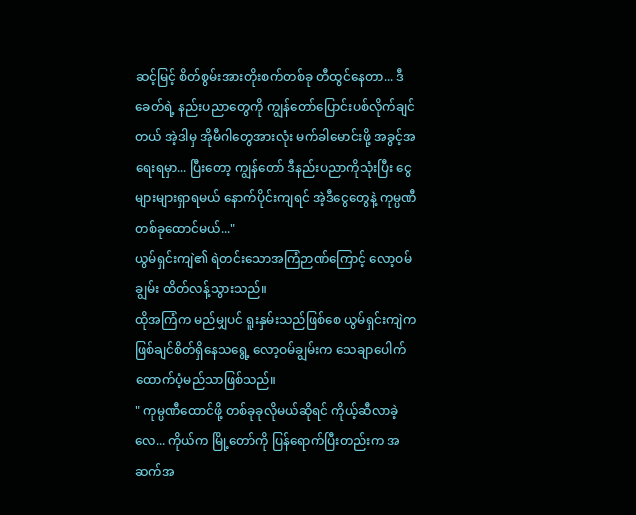ဆင့်မြင့် စိတ်စွမ်းအားတိုးစက်တစ်ခု တီထွင်နေတာ... ဒီခေတ်ရဲ့ နည်းပညာတွေကို ကျွန်တော်ပြောင်းပစ်လိုက်ချင်တယ် အဲ့ဒါမှ အိုမီဂါတွေအားလုံး မက်ခါမောင်းဖို့ အခွင့်အရေးရမှာ... ပြီးတော့ ကျွန်တော် ဒီနည်းပညာကိုသုံးပြီး ငွေများများရှာရမယ် နောက်ပိုင်းကျရင် အဲ့ဒီငွေတွေနဲ့ ကုမ္ပဏီတစ်ခုထောင်မယ်..."
ယွမ်ရှင်းကျဲ၏ ရဲတင်းသောအကြံဉာဏ်ကြောင့် လော့ဝမ်ချွမ်း ထိတ်လန့်သွားသည်။
ထိုအကြံက မည်မျှပင် ရူးနှမ်းသည်ဖြစ်စေ ယွမ်ရှင်းကျဲက ဖြစ်ချင်စိတ်ရှိနေသရွေ့ လော့ဝမ်ချွမ်းက သေချာပေါက် ထောက်ပံ့မည်သာဖြစ်သည်။
" ကုမ္ပဏီထောင်ဖို့ တစ်ခုခုလိုမယ်ဆိုရင် ကိုယ့်ဆီလာခဲ့လေ... ကိုယ်က မြို့တော်ကို ပြန်ရောက်ပြီးတည်းက အဆက်အ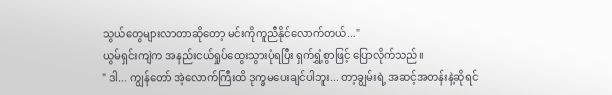သွယ်တွေများလာတာဆိုတော့ မင်းကိုကူညီနိုင်လောက်တယ်..."
ယွမ်ရှင်းကျဲက အနည်းငယ်ရှုပ်ထွေးသွားပုံရပြီး ရှက်ရွှံ့စွာဖြင့် ပြောလိုက်သည်။
" ဒါ... ကျွန်တော် အဲ့လောက်ကြီးထိ ဒုက္ခမပေးချင်ပါဘူး... တာ့ချွမ်းရဲ့ အဆင့်အတန်းနဲ့ဆိုရင်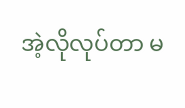အဲ့လိုလုပ်တာ မ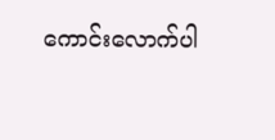ကောင်းလောက်ပါ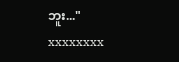ဘူး..."
xxxxxxxx